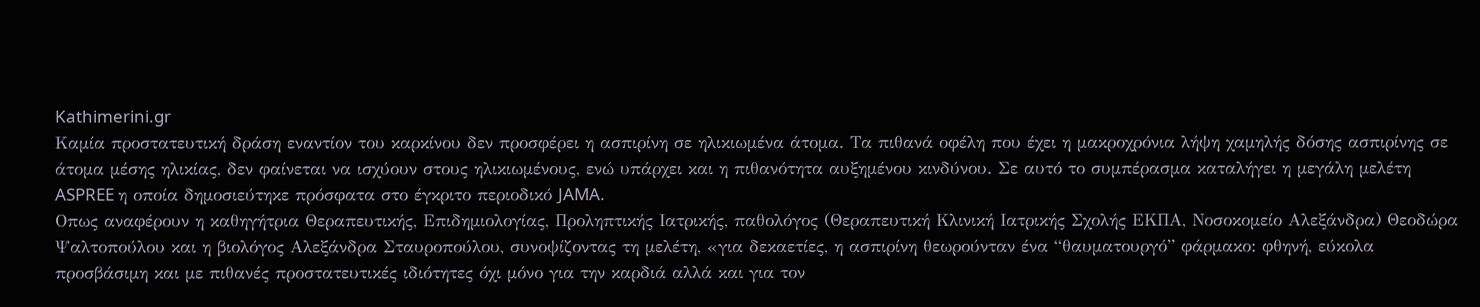Kathimerini.gr
Καμία προστατευτική δράση εναντίον του καρκίνου δεν προσφέρει η ασπιρίνη σε ηλικιωμένα άτομα. Τα πιθανά οφέλη που έχει η μακροχρόνια λήψη χαμηλής δόσης ασπιρίνης σε άτομα μέσης ηλικίας, δεν φαίνεται να ισχύουν στους ηλικιωμένους, ενώ υπάρχει και η πιθανότητα αυξημένου κινδύνου. Σε αυτό το συμπέρασμα καταλήγει η μεγάλη μελέτη ASPREE η οποία δημοσιεύτηκε πρόσφατα στο έγκριτο περιοδικό JAMA.
Οπως αναφέρουν η καθηγήτρια Θεραπευτικής, Επιδημιολογίας, Προληπτικής Ιατρικής, παθολόγος (Θεραπευτική Κλινική Ιατρικής Σχολής ΕΚΠΑ, Νοσοκομείο Αλεξάνδρα) Θεοδώρα Ψαλτοπούλου και η βιολόγος Αλεξάνδρα Σταυροπούλου, συνοψίζοντας τη μελέτη, «για δεκαετίες, η ασπιρίνη θεωρούνταν ένα “θαυματουργό” φάρμακο: φθηνή, εύκολα προσβάσιμη και με πιθανές προστατευτικές ιδιότητες όχι μόνο για την καρδιά αλλά και για τον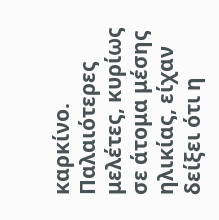καρκίνο. Παλαιότερες μελέτες, κυρίως σε άτομα μέσης ηλικίας, είχαν δείξει ότι η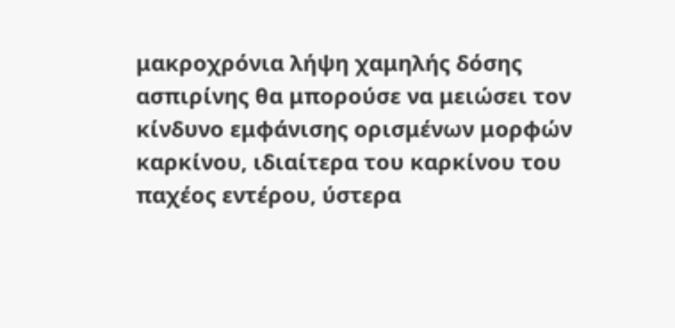μακροχρόνια λήψη χαμηλής δόσης ασπιρίνης θα μπορούσε να μειώσει τον κίνδυνο εμφάνισης ορισμένων μορφών καρκίνου, ιδιαίτερα του καρκίνου του παχέος εντέρου, ύστερα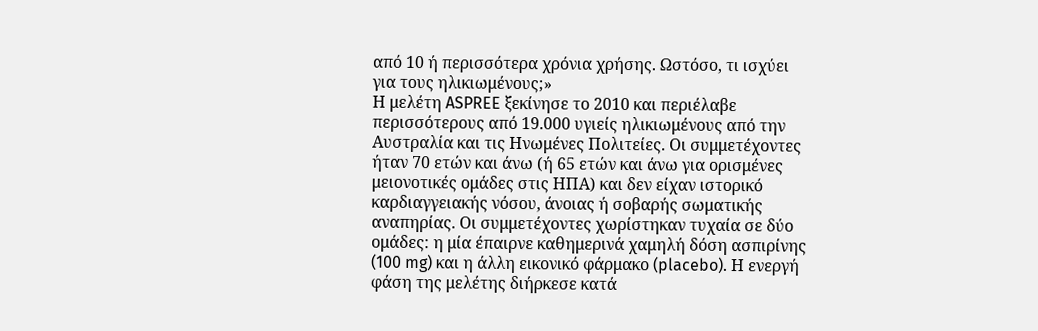από 10 ή περισσότερα χρόνια χρήσης. Ωστόσο, τι ισχύει για τους ηλικιωμένους;»
Η μελέτη ASPREE ξεκίνησε το 2010 και περιέλαβε περισσότερους από 19.000 υγιείς ηλικιωμένους από την Αυστραλία και τις Ηνωμένες Πολιτείες. Οι συμμετέχοντες ήταν 70 ετών και άνω (ή 65 ετών και άνω για ορισμένες μειονοτικές ομάδες στις ΗΠΑ) και δεν είχαν ιστορικό καρδιαγγειακής νόσου, άνοιας ή σοβαρής σωματικής αναπηρίας. Οι συμμετέχοντες χωρίστηκαν τυχαία σε δύο ομάδες: η μία έπαιρνε καθημερινά χαμηλή δόση ασπιρίνης (100 mg) και η άλλη εικονικό φάρμακο (placebo). Η ενεργή φάση της μελέτης διήρκεσε κατά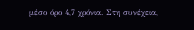μέσο όρο 4,7 χρόνια. Στη συνέχεια,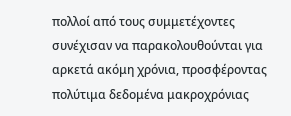πολλοί από τους συμμετέχοντες συνέχισαν να παρακολουθούνται για αρκετά ακόμη χρόνια, προσφέροντας πολύτιμα δεδομένα μακροχρόνιας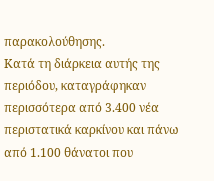παρακολούθησης.
Κατά τη διάρκεια αυτής της περιόδου, καταγράφηκαν περισσότερα από 3.400 νέα περιστατικά καρκίνου και πάνω από 1.100 θάνατοι που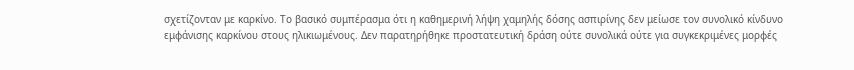σχετίζονταν με καρκίνο. Το βασικό συμπέρασμα ότι η καθημερινή λήψη χαμηλής δόσης ασπιρίνης δεν μείωσε τον συνολικό κίνδυνο εμφάνισης καρκίνου στους ηλικιωμένους. Δεν παρατηρήθηκε προστατευτική δράση ούτε συνολικά ούτε για συγκεκριμένες μορφές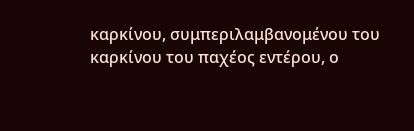καρκίνου, συμπεριλαμβανομένου του καρκίνου του παχέος εντέρου, ο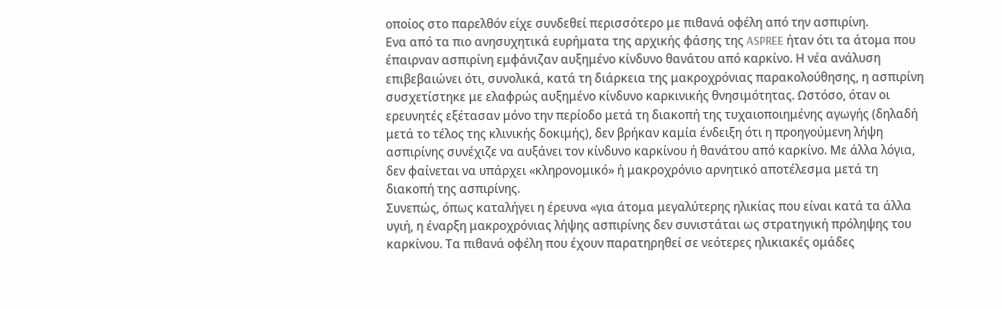οποίος στο παρελθόν είχε συνδεθεί περισσότερο με πιθανά οφέλη από την ασπιρίνη.
Ενα από τα πιο ανησυχητικά ευρήματα της αρχικής φάσης της ASPREE ήταν ότι τα άτομα που έπαιρναν ασπιρίνη εμφάνιζαν αυξημένο κίνδυνο θανάτου από καρκίνο. Η νέα ανάλυση επιβεβαιώνει ότι, συνολικά, κατά τη διάρκεια της μακροχρόνιας παρακολούθησης, η ασπιρίνη συσχετίστηκε με ελαφρώς αυξημένο κίνδυνο καρκινικής θνησιμότητας. Ωστόσο, όταν οι ερευνητές εξέτασαν μόνο την περίοδο μετά τη διακοπή της τυχαιοποιημένης αγωγής (δηλαδή μετά το τέλος της κλινικής δοκιμής), δεν βρήκαν καμία ένδειξη ότι η προηγούμενη λήψη ασπιρίνης συνέχιζε να αυξάνει τον κίνδυνο καρκίνου ή θανάτου από καρκίνο. Με άλλα λόγια, δεν φαίνεται να υπάρχει «κληρονομικό» ή μακροχρόνιο αρνητικό αποτέλεσμα μετά τη διακοπή της ασπιρίνης.
Συνεπώς, όπως καταλήγει η έρευνα «για άτομα μεγαλύτερης ηλικίας που είναι κατά τα άλλα υγιή, η έναρξη μακροχρόνιας λήψης ασπιρίνης δεν συνιστάται ως στρατηγική πρόληψης του καρκίνου. Τα πιθανά οφέλη που έχουν παρατηρηθεί σε νεότερες ηλικιακές ομάδες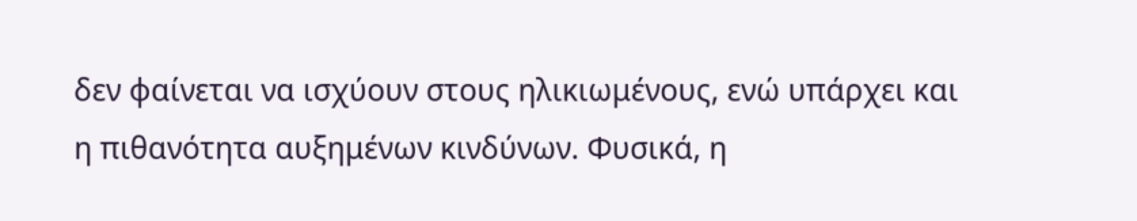δεν φαίνεται να ισχύουν στους ηλικιωμένους, ενώ υπάρχει και η πιθανότητα αυξημένων κινδύνων. Φυσικά, η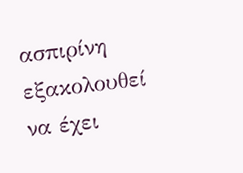ασπιρίνη εξακολουθεί να έχει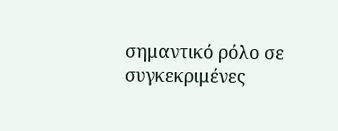σημαντικό ρόλο σε συγκεκριμένες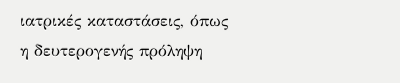ιατρικές καταστάσεις, όπως η δευτερογενής πρόληψη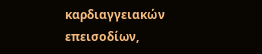καρδιαγγειακών επεισοδίων,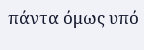πάντα όμως υπό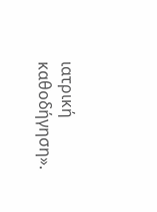ιατρική καθοδήγηση».